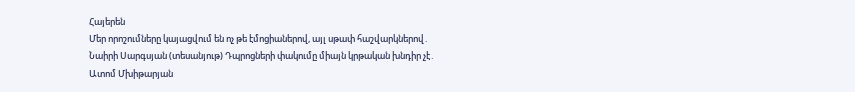Հայերեն
Մեր որոշումները կայացվում են ոչ թե էմոցիաներով, այլ սթափ հաշվարկներով․ Նաիրի Սարգսյան (տեսանյութ) Դպրոցների փակումը միայն կրթական խնդիր չէ․ Ատոմ Մխիթարյան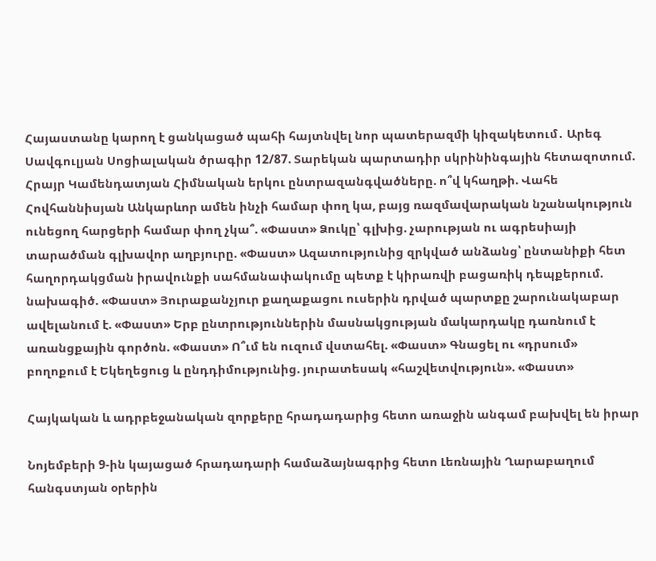Հայաստանը կարող է ցանկացած պահի հայտնվել նոր պատերազմի կիզակետում․ Արեգ Սավգուլյան Սոցիալական ծրագիր 12/87. Տարեկան պարտադիր սկրինինգային հետազոտում. Հրայր Կամենդատյան Հիմնական երկու ընտրազանգվածները. ո՞վ կհաղթի. Վահե Հովհաննիսյան Անկարևոր ամեն ինչի համար փող կա, բայց ռազմավարական նշանակություն ունեցող հարցերի համար փող չկա՞. «Փաստ» Ձուկը՝ գլխից. չարության ու ագրեսիայի տարածման գլխավոր աղբյուրը. «Փաստ» Ազատությունից զրկված անձանց՝ ընտանիքի հետ հաղորդակցման իրավունքի սահմանափակումը պետք է կիրառվի բացառիկ դեպքերում. նախագիծ. «Փաստ» Յուրաքանչյուր քաղաքացու ուսերին դրված պարտքը շարունակաբար ավելանում է. «Փաստ» Երբ ընտրություններին մասնակցության մակարդակը դառնում է առանցքային գործոն. «Փաստ» Ո՞ւմ են ուզում վստահել. «Փաստ» Գնացել ու «դրսում» բողոքում է Եկեղեցուց և ընդդիմությունից. յուրատեսակ «հաշվետվություն». «Փաստ»

Հայկական և ադրբեջանական զորքերը հրադադարից հետո առաջին անգամ բախվել են իրար

Նոյեմբերի 9-ին կայացած հրադադարի համաձայնագրից հետո Լեռնային Ղարաբաղում հանգստյան օրերին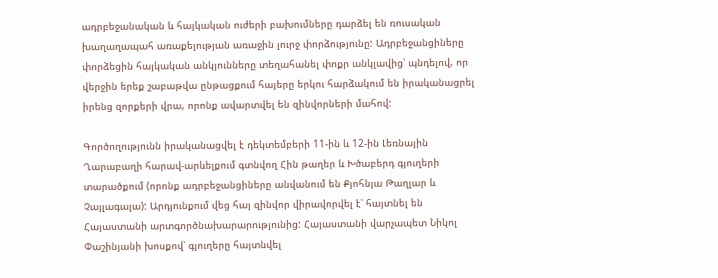ադրբեջանական և հայկական ուժերի բախումները դարձել են ռուսական խաղաղապահ առաքելության առաջին լուրջ փորձությունը: Ադրբեջանցիները փորձեցին հայկական անկյունները տեղահանել փոքր անկլավից՝ պնդելով, որ վերջին երեք շաբաթվա ընթացքում հայերը երկու հարձակում են իրականացրել իրենց զորքերի վրա, որոնք ավարտվել են զինվորների մահով:

Գործողությունն իրականացվել է դեկտեմբերի 11-ին և 12-ին Լեռնային Ղարաբաղի հարավ-արևելքում գտնվող Հին թաղեր և Խծաբերդ գյուղերի տարածքում (որոնք ադրբեջանցիները անվանում են Քյոհնյա Թաղլար և Չայլագալա): Արդյունքում վեց հայ զինվոր վիրավորվել է՝ հայտնել են Հայաստանի արտգործնախարարությունից: Հայաստանի վարչապետ Նիկոլ Փաշինյանի խոսքով՝ գյուղերը հայտնվել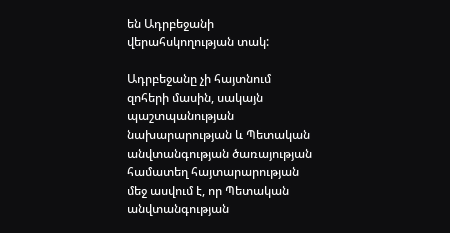են Ադրբեջանի վերահսկողության տակ:

Ադրբեջանը չի հայտնում զոհերի մասին, սակայն պաշտպանության նախարարության և Պետական անվտանգության ծառայության համատեղ հայտարարության մեջ ասվում է, որ Պետական անվտանգության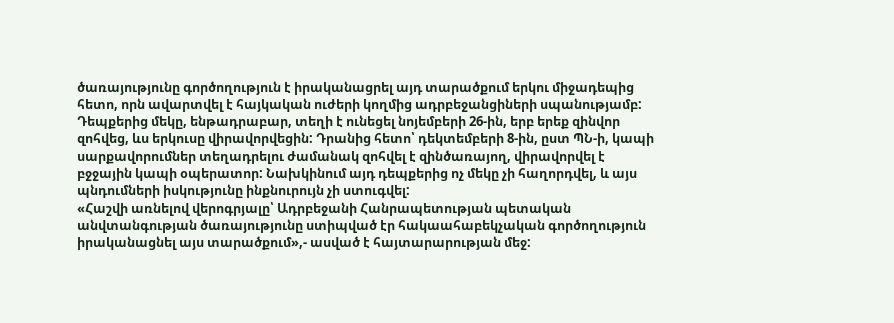ծառայությունը գործողություն է իրականացրել այդ տարածքում երկու միջադեպից հետո, որն ավարտվել է հայկական ուժերի կողմից ադրբեջանցիների սպանությամբ: Դեպքերից մեկը, ենթադրաբար, տեղի է ունեցել նոյեմբերի 26-ին, երբ երեք զինվոր զոհվեց, ևս երկուսը վիրավորվեցին: Դրանից հետո՝ դեկտեմբերի 8-ին, ըստ ՊՆ-ի, կապի սարքավորումներ տեղադրելու ժամանակ զոհվել է զինծառայող, վիրավորվել է բջջային կապի օպերատոր: Նախկինում այդ դեպքերից ոչ մեկը չի հաղորդվել, և այս պնդումների իսկությունը ինքնուրույն չի ստուգվել:
«Հաշվի առնելով վերոգրյալը՝ Ադրբեջանի Հանրապետության պետական անվտանգության ծառայությունը ստիպված էր հակաահաբեկչական գործողություն իրականացնել այս տարածքում»,- ասված է հայտարարության մեջ: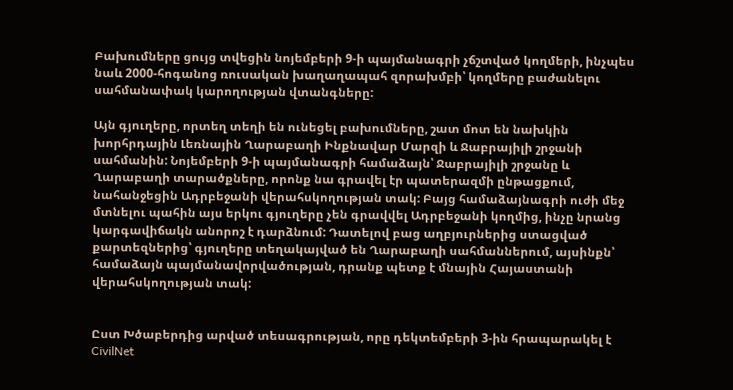Բախումները ցույց տվեցին նոյեմբերի 9-ի պայմանագրի չճշտված կողմերի, ինչպես նաև 2000-հոգանոց ռուսական խաղաղապահ զորախմբի՝ կողմերը բաժանելու սահմանափակ կարողության վտանգները:

Այն գյուղերը, որտեղ տեղի են ունեցել բախումները, շատ մոտ են նախկին խորհրդային Լեռնային Ղարաբաղի Ինքնավար Մարզի և Ջաբրայիլի շրջանի սահմանին: Նոյեմբերի 9-ի պայմանագրի համաձայն՝ Ջաբրայիլի շրջանը և Ղարաբաղի տարածքները, որոնք նա գրավել էր պատերազմի ընթացքում, նահանջեցին Ադրբեջանի վերահսկողության տակ: Բայց համաձայնագրի ուժի մեջ մտնելու պահին այս երկու գյուղերը չեն գրավվել Ադրբեջանի կողմից, ինչը նրանց կարգավիճակն անորոշ է դարձնում: Դատելով բաց աղբյուրներից ստացված քարտեզներից՝ գյուղերը տեղակայված են Ղարաբաղի սահմաններում, այսինքն՝ համաձայն պայմանավորվածության, դրանք պետք է մնային Հայաստանի վերահսկողության տակ:


Ըստ Խծաբերդից արված տեսագրության, որը դեկտեմբերի 3-ին հրապարակել է CivilNet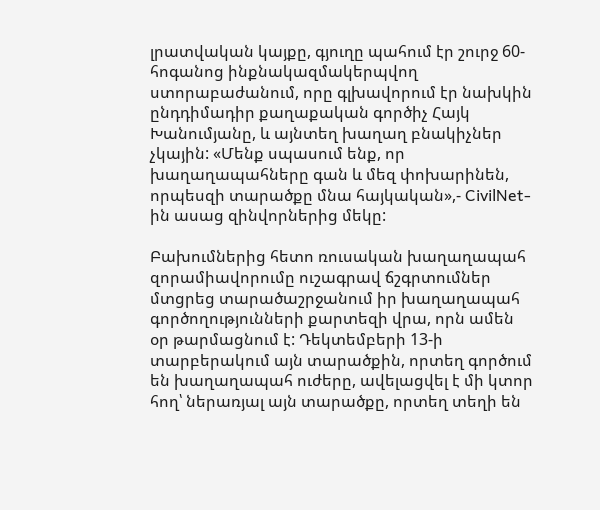լրատվական կայքը, գյուղը պահում էր շուրջ 60-հոգանոց ինքնակազմակերպվող ստորաբաժանում, որը գլխավորում էր նախկին ընդդիմադիր քաղաքական գործիչ Հայկ Խանումյանը, և այնտեղ խաղաղ բնակիչներ չկային: «Մենք սպասում ենք, որ խաղաղապահները գան և մեզ փոխարինեն, որպեսզի տարածքը մնա հայկական»,- CivilNet-ին ասաց զինվորներից մեկը:

Բախումներից հետո ռուսական խաղաղապահ զորամիավորումը ուշագրավ ճշգրտումներ մտցրեց տարածաշրջանում իր խաղաղապահ գործողությունների քարտեզի վրա, որն ամեն օր թարմացնում է: Դեկտեմբերի 13-ի տարբերակում այն տարածքին, որտեղ գործում են խաղաղապահ ուժերը, ավելացվել է մի կտոր հող՝ ներառյալ այն տարածքը, որտեղ տեղի են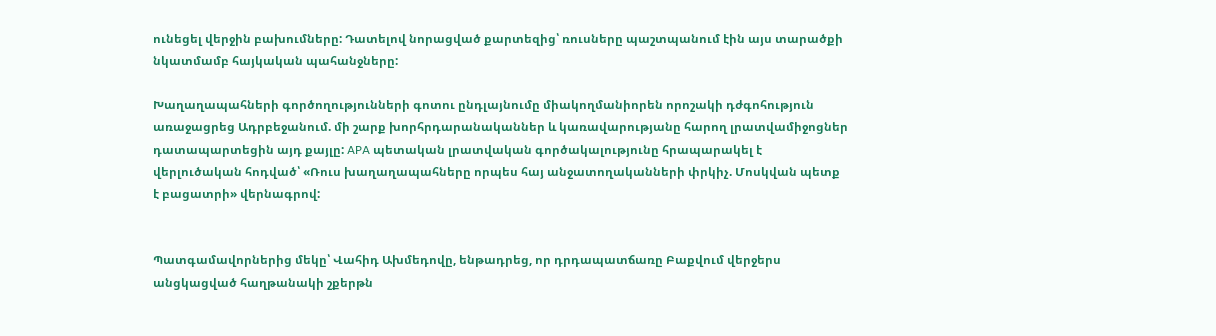ունեցել վերջին բախումները: Դատելով նորացված քարտեզից՝ ռուսները պաշտպանում էին այս տարածքի նկատմամբ հայկական պահանջները:

Խաղաղապահների գործողությունների գոտու ընդլայնումը միակողմանիորեն որոշակի դժգոհություն առաջացրեց Ադրբեջանում. մի շարք խորհրդարանականներ և կառավարությանը հարող լրատվամիջոցներ դատապարտեցին այդ քայլը: APA պետական լրատվական գործակալությունը հրապարակել է վերլուծական հոդված՝ «Ռուս խաղաղապահները որպես հայ անջատողականների փրկիչ. Մոսկվան պետք է բացատրի» վերնագրով:


Պատգամավորներից մեկը՝ Վահիդ Ախմեդովը, ենթադրեց, որ դրդապատճառը Բաքվում վերջերս անցկացված հաղթանակի շքերթն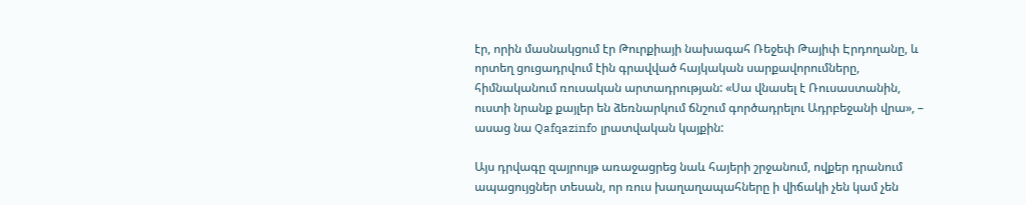էր, որին մասնակցում էր Թուրքիայի նախագահ Ռեջեփ Թայիփ Էրդողանը, և որտեղ ցուցադրվում էին գրավված հայկական սարքավորումները, հիմնականում ռուսական արտադրության: «Սա վնասել է Ռուսաստանին, ուստի նրանք քայլեր են ձեռնարկում ճնշում գործադրելու Ադրբեջանի վրա», – ասաց նա Qafqazinfo լրատվական կայքին:

Այս դրվագը զայրույթ առաջացրեց նաև հայերի շրջանում, ովքեր դրանում ապացույցներ տեսան, որ ռուս խաղաղապահները ի վիճակի չեն կամ չեն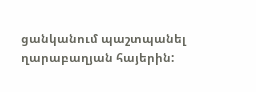ցանկանում պաշտպանել ղարաբաղյան հայերին: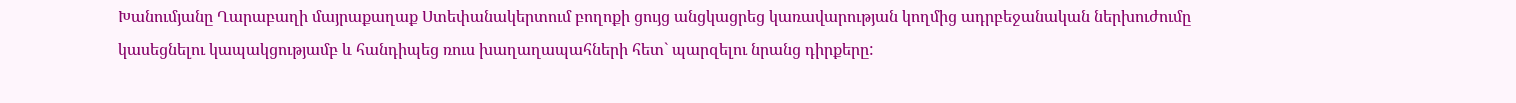Խանումյանը Ղարաբաղի մայրաքաղաք Ստեփանակերտում բողոքի ցույց անցկացրեց կառավարության կողմից ադրբեջանական ներխուժումը կասեցնելու կապակցությամբ և հանդիպեց ռուս խաղաղապահների հետ` պարզելու նրանց դիրքերը: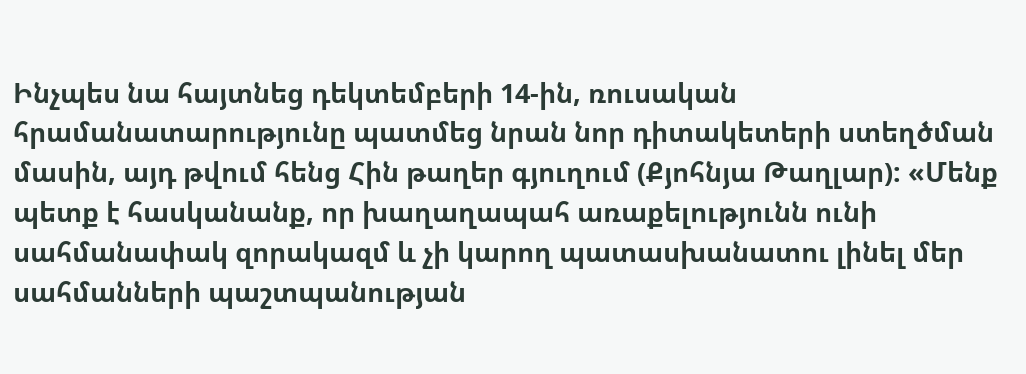Ինչպես նա հայտնեց դեկտեմբերի 14-ին, ռուսական հրամանատարությունը պատմեց նրան նոր դիտակետերի ստեղծման մասին, այդ թվում հենց Հին թաղեր գյուղում (Քյոհնյա Թաղլար): «Մենք պետք է հասկանանք, որ խաղաղապահ առաքելությունն ունի սահմանափակ զորակազմ և չի կարող պատասխանատու լինել մեր սահմանների պաշտպանության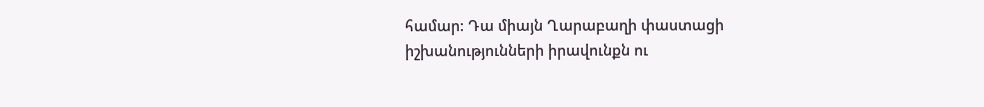համար: Դա միայն Ղարաբաղի փաստացի իշխանությունների իրավունքն ու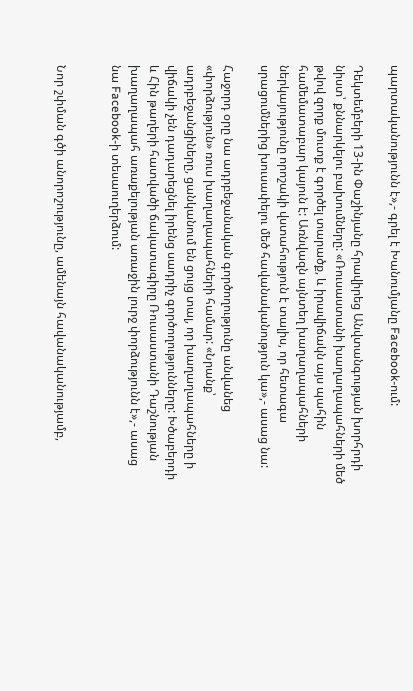պարտականությունն է»,- գրել է Խանումյանը Facebook-ում:

Դեկտեմբերի 13-ին Փաշինյանը հրավիրեց Անվտանգության խորհրդի նիստ՝ քննարկելու բախումները: «Ռուսաստանի խաղաղապահների մեծ թվով զորք մուտք է գործել տարածք, և իրավիճակն այս պահին համեմատաբար կայուն է: Առնվազն այնտեղ խաղաղապահների ներկայությունը որոշակի վստահություն է տալիս, որ հետագա սրացումներից խուսափելու մեծ հավանականություն կա»,- ասաց նա:

Հաջորդ օրը նա ադրբեջանական գործողությունը անվանեց «փորձություն» ռուս խաղաղապահների համար: «Նրանք՝ ադրբեջանցիները, ցանկանում են ցույց տալ, որ խաղաղապահները ի վիճակի չեն դադարեցնել իրենց սադրիչ գործողությունները: Խծաբերդի և Հին թաղերի հատվածի ճակատագիրը Ռուսաստանի Դաշնության խաղաղապահ առաքելության առաջին լուրջ փորձությունն է»,- ասաց նա Facebook-ի տեսաուղերձում:


Նոր շփման գծի անորոշությունը, ամենայն հավանականությամբ,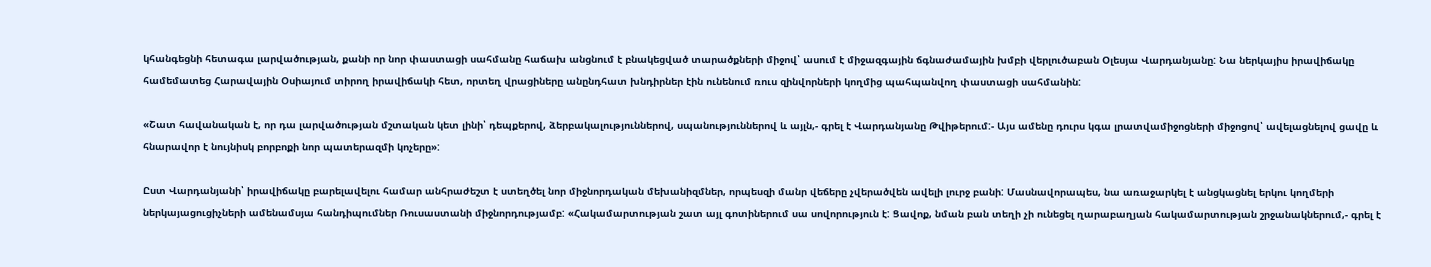կհանգեցնի հետագա լարվածության, քանի որ նոր փաստացի սահմանը հաճախ անցնում է բնակեցված տարածքների միջով՝ ասում է միջազգային ճգնաժամային խմբի վերլուծաբան Օլեսյա Վարդանյանը: Նա ներկայիս իրավիճակը համեմատեց Հարավային Օսիայում տիրող իրավիճակի հետ, որտեղ վրացիները անընդհատ խնդիրներ էին ունենում ռուս զինվորների կողմից պահպանվող փաստացի սահմանին:

«Շատ հավանական է, որ դա լարվածության մշտական կետ լինի՝ դեպքերով, ձերբակալություններով, սպանություններով և այլն,- գրել է Վարդանյանը Թվիթերում:- Այս ամենը դուրս կգա լրատվամիջոցների միջոցով՝ ավելացնելով ցավը և հնարավոր է նույնիսկ բորբոքի նոր պատերազմի կոչերը»:

Ըստ Վարդանյանի՝ իրավիճակը բարելավելու համար անհրաժեշտ է ստեղծել նոր միջնորդական մեխանիզմներ, որպեսզի մանր վեճերը չվերածվեն ավելի լուրջ բանի: Մասնավորապես, նա առաջարկել է անցկացնել երկու կողմերի ներկայացուցիչների ամենամսյա հանդիպումներ Ռուսաստանի միջնորդությամբ: «Հակամարտության շատ այլ գոտիներում սա սովորություն է: Ցավոք, նման բան տեղի չի ունեցել ղարաբաղյան հակամարտության շրջանակներում,- գրել է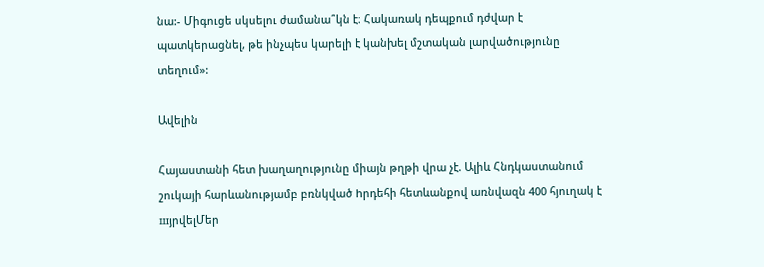նա:- Միգուցե սկսելու ժամանա՞կն է։ Հակառակ դեպքում դժվար է պատկերացնել, թե ինչպես կարելի է կանխել մշտական լարվածությունը տեղում»:

Ավելին

Հայաստանի հետ խաղաղությունը միայն թղթի վրա չէ. Ալիև Հնդկաստանում շուկայի հարևանությամբ բռնկված hրդեհի հետևանքով առնվազն 400 հյուղակ է шյրվելՄեր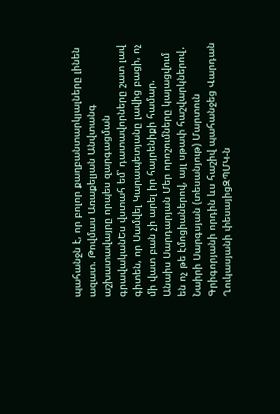պահանջն է, որ բոլոր քաղբանտարկյալները լինեն ազատ. Թովմաս Առաքելյան Անվտանգ աշխատավայրը որպես զարգացման գրավականԵս վստահ եմ՝ դատավորները շատ լավ գիտեն, որ Սամվել Կարապետյանը լավից բացի, ոչ մի վատ բան չի արել իր հայրենիքի համար. Անաիս Սարդարյան Մեր որոշումները կայացվում են ոչ թե էմոցիաներով, այլ սթափ հաշվարկներով․ Նաիրի Սարգսյան (տեսանյութ) Մարտուն Գրիգորյանի որդին ևս հաշիվ պահանջեց Վարդան Ղուկասյանի փեսայիցԶՊՄԿ-ն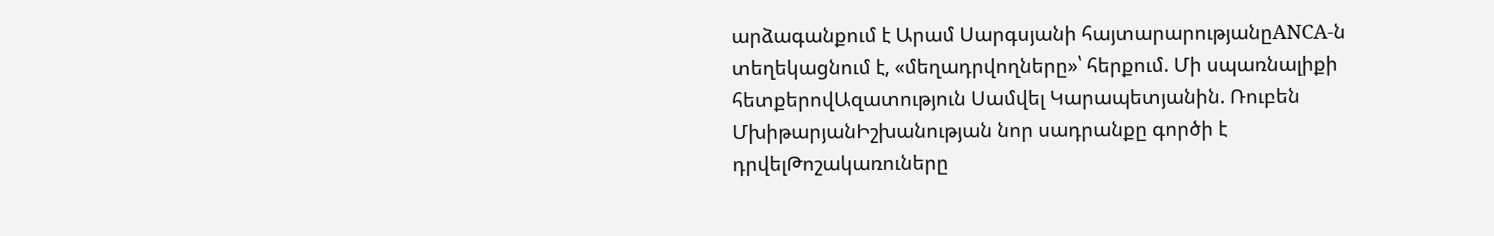արձագանքում է Արամ Սարգսյանի հայտարարությանըANCA-ն տեղեկացնում է, «մեղադրվողները»՝ հերքում. Մի սպառնալիքի հետքերովԱզատություն Սամվել Կարապետյանին. Ռուբեն ՄխիթարյանԻշխանության նոր սադրանքը գործի է դրվելԹոշակառուները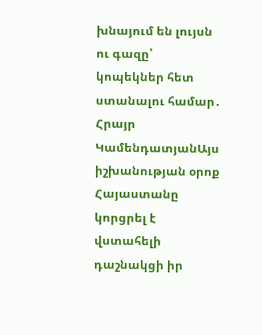խնայում են լույսն ու գազը՝ կոպեկներ հետ ստանալու համար․ Հրայր ԿամենդատյանԱյս իշխանության օրոք Հայաստանը կորցրել է վստահելի դաշնակցի իր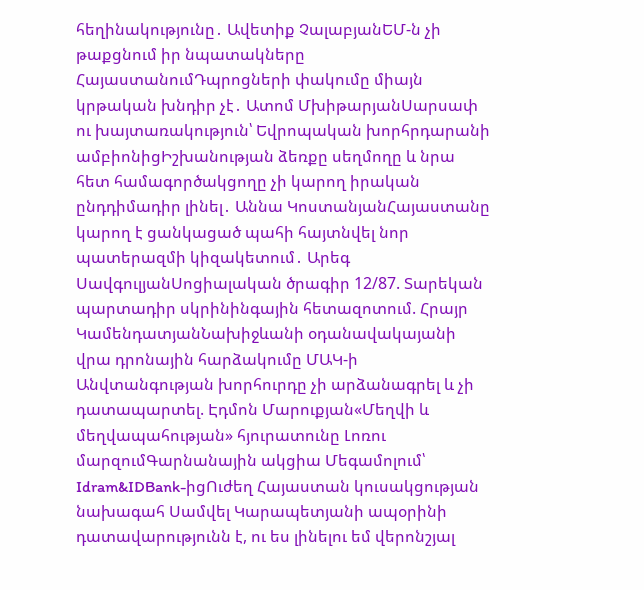հեղինակությունը․ Ավետիք ՉալաբյանԵՄ-ն չի թաքցնում իր նպատակները ՀայաստանումԴպրոցների փակումը միայն կրթական խնդիր չէ․ Ատոմ ՄխիթարյանՍարսափ ու խայտառակություն՝ Եվրոպական խորհրդարանի ամբիոնիցԻշխանության ձեռքը սեղմողը և նրա հետ համագործակցողը չի կարող իրական ընդդիմադիր լինել․ Աննա ԿոստանյանՀայաստանը կարող է ցանկացած պահի հայտնվել նոր պատերազմի կիզակետում․ Արեգ ՍավգուլյանՍոցիալական ծրագիր 12/87. Տարեկան պարտադիր սկրինինգային հետազոտում. Հրայր ԿամենդատյանՆախիջևանի օդանավակայանի վրա դրոնային հարձակումը ՄԱԿ-ի Անվտանգության խորհուրդը չի արձանագրել և չի դատապարտել. Էդմոն Մարուքյան«Մեղվի և մեղվապահության» հյուրատունը Լոռու մարզումԳարնանային ակցիա Մեգամոլում՝ Idram&IDBank-իցՈւժեղ Հայաստան կուսակցության նախագահ Սամվել Կարապետյանի ապօրինի դատավարությունն է, ու ես լինելու եմ վերոնշյալ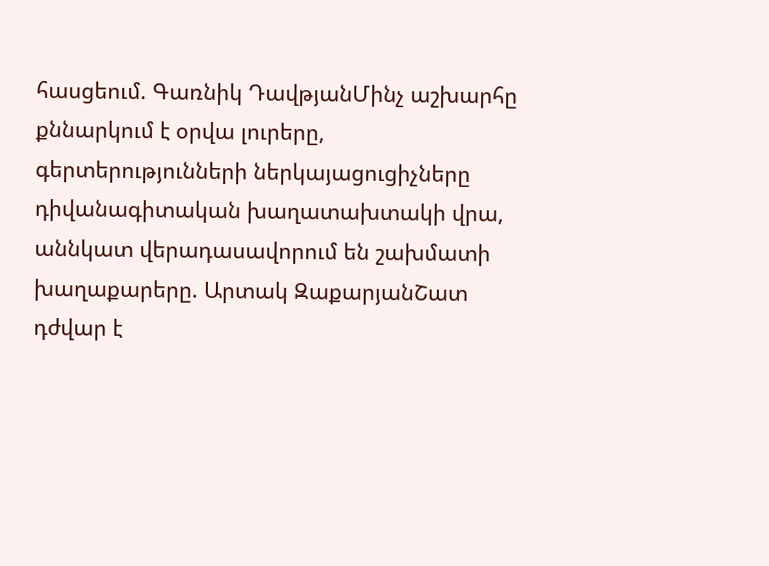հասցեում. Գառնիկ ԴավթյանՄինչ աշխարհը քննարկում է օրվա լուրերը, գերտերությունների ներկայացուցիչները դիվանագիտական խաղատախտակի վրա, աննկատ վերադասավորում են շախմատի խաղաքարերը. Արտակ ԶաքարյանՇատ դժվար է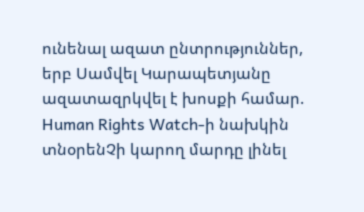ունենալ ազատ ընտրություններ, երբ Սամվել Կարապետյանը ազատազրկվել է խոսքի համար. Human Rights Watch-ի նախկին տնօրենՉի կարող մարդը լինել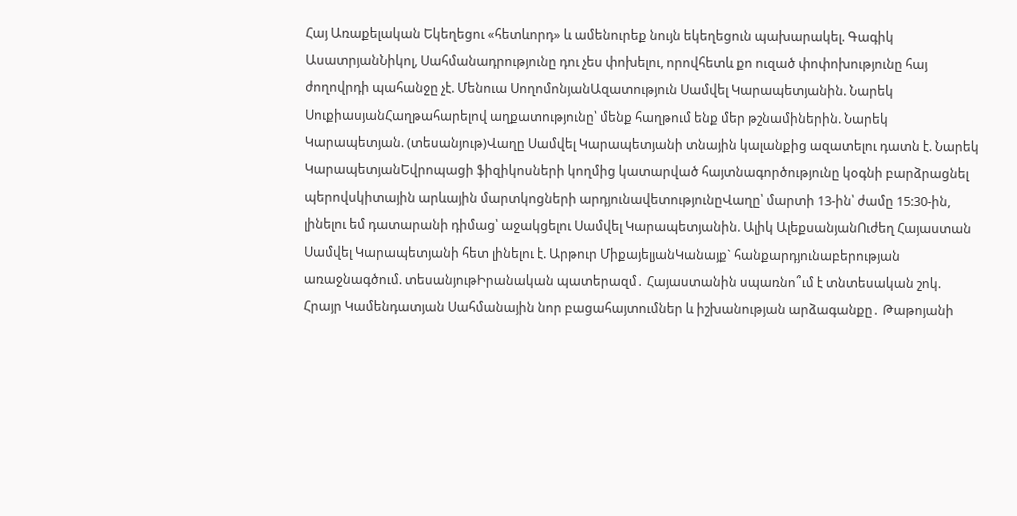Հայ Առաքելական Եկեղեցու «հետևորդ» և ամենուրեք նույն եկեղեցուն պախարակել. Գագիկ ԱսատրյանՆիկոլ, Սահմանադրությունը դու չես փոխելու, որովհետև քո ուզած փոփոխությունը հայ ժողովրդի պահանջը չէ. Մենուա ՍողոմոնյանԱզատություն Սամվել Կարապետյանին. Նարեկ ՍուքիասյանՀաղթահարելով աղքատությունը՝ մենք հաղթում ենք մեր թշնամիներին. Նարեկ Կարապետյան. (տեսանյութ)Վաղը Սամվել Կարապետյանի տնային կալանքից ազատելու դատն է. Նարեկ ԿարապետյանԵվրոպացի ֆիզիկոսների կողմից կատարված հայտնագործությունը կօգնի բարձրացնել պերովսկիտային արևային մարտկոցների արդյունավետությունըՎաղը՝ մարտի 13-ին՝ ժամը 15:30-ին, լինելու եմ դատարանի դիմաց՝ աջակցելու Սամվել Կարապետյանին. Ալիկ ԱլեքսանյանՈւժեղ Հայաստան Սամվել Կարապետյանի հետ լինելու է. Արթուր ՄիքայելյանԿանայք` հանքարդյունաբերության առաջնագծում. տեսանյութԻրանական պատերազմ․ Հայաստանին սպառնո՞ւմ է տնտեսական շոկ. Հրայր Կամենդատյան Սահմանային նոր բացահայտումներ և իշխանության արձագանքը․ Թաթոյանի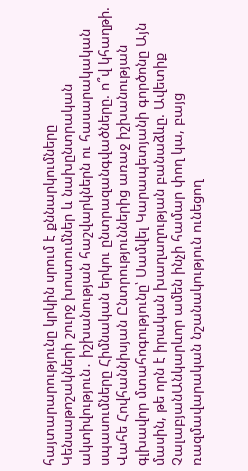հայտարարությունը կրկին սրում է քննարկումները Կենսաթոշակների շուրջ խոստումներ և նախընտրական ակտիվություն․ իշխանության հաշվարկներն ու հասարակական սպասումները Հիմնական երկու ընտրազանգվածները. ո՞վ կհաղթի. Վահե Հովհաննիսյան Ընտրություններից առաջ իշխանության գլխավոր մտահոգությունը՝ Սամվել Կարապետյանի գործոնը Այն մասին, թե որն է իրական խաղաղության բանաձևը. Ավետիք ՉալաբյանԱնկարևոր ամեն ինչի համար փող կա, բայց ռազմավարական նշանակություն ունեցող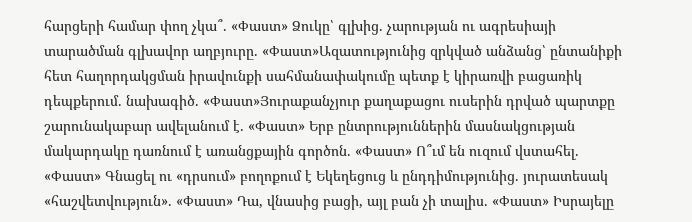հարցերի համար փող չկա՞. «Փաստ» Ձուկը՝ գլխից. չարության ու ագրեսիայի տարածման գլխավոր աղբյուրը. «Փաստ»Ազատությունից զրկված անձանց՝ ընտանիքի հետ հաղորդակցման իրավունքի սահմանափակումը պետք է կիրառվի բացառիկ դեպքերում. նախագիծ. «Փաստ»Յուրաքանչյուր քաղաքացու ուսերին դրված պարտքը շարունակաբար ավելանում է. «Փաստ» Երբ ընտրություններին մասնակցության մակարդակը դառնում է առանցքային գործոն. «Փաստ» Ո՞ւմ են ուզում վստահել. «Փաստ» Գնացել ու «դրսում» բողոքում է Եկեղեցուց և ընդդիմությունից. յուրատեսակ «հաշվետվություն». «Փաստ» Դա, վնասից բացի, այլ բան չի տալիս. «Փաստ» Իսրայելը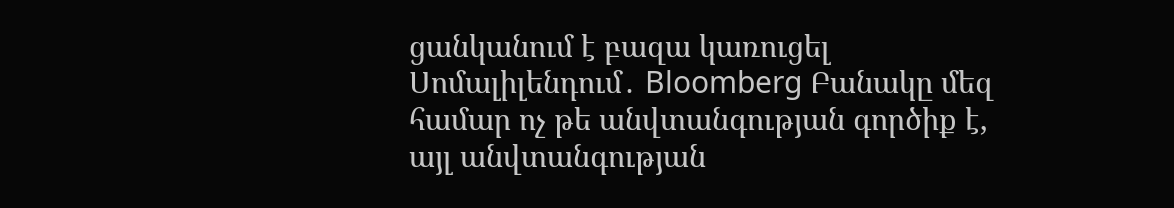ցանկանում է բազա կառուցել Սոմալիլենդում․ Bloomberg Բանակը մեզ համար ոչ թե անվտանգության գործիք է, այլ անվտանգության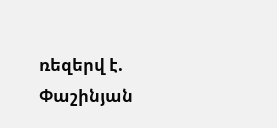ռեզերվ է. Փաշինյան